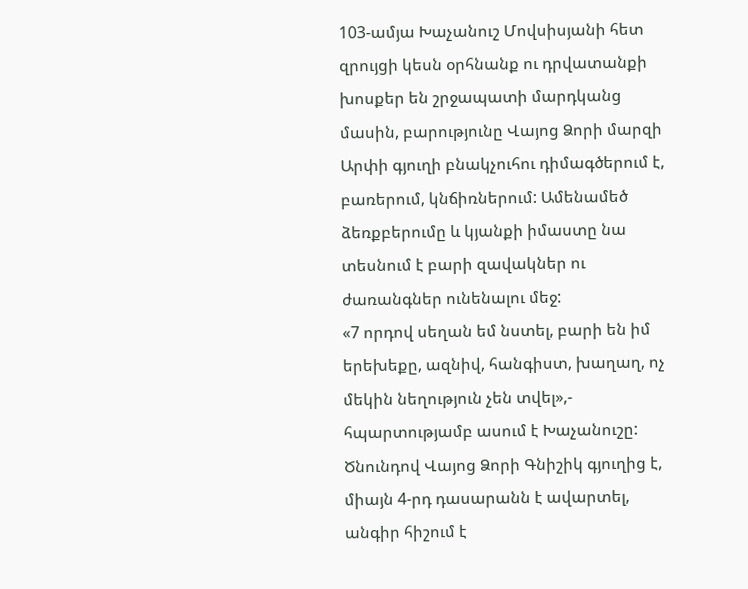103-ամյա Խաչանուշ Մովսիսյանի հետ զրույցի կեսն օրհնանք ու դրվատանքի խոսքեր են շրջապատի մարդկանց մասին, բարությունը Վայոց Ձորի մարզի Արփի գյուղի բնակչուհու դիմագծերում է, բառերում, կնճիռներում: Ամենամեծ ձեռքբերումը և կյանքի իմաստը նա տեսնում է բարի զավակներ ու ժառանգներ ունենալու մեջ:
«7 որդով սեղան եմ նստել, բարի են իմ երեխեքը, ազնիվ, հանգիստ, խաղաղ, ոչ մեկին նեղություն չեն տվել»,- հպարտությամբ ասում է Խաչանուշը: Ծնունդով Վայոց Ձորի Գնիշիկ գյուղից է, միայն 4-րդ դասարանն է ավարտել, անգիր հիշում է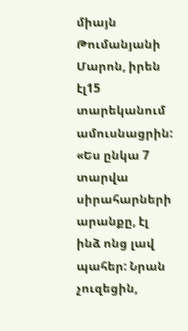միայն Թումանյանի Մարոն, իրեն էլ15 տարեկանում ամուսնացրին:
«Ես ընկա 7 տարվա սիրահարների արանքը, էլ ինձ ոնց լավ պահեր: Նրան չուզեցին,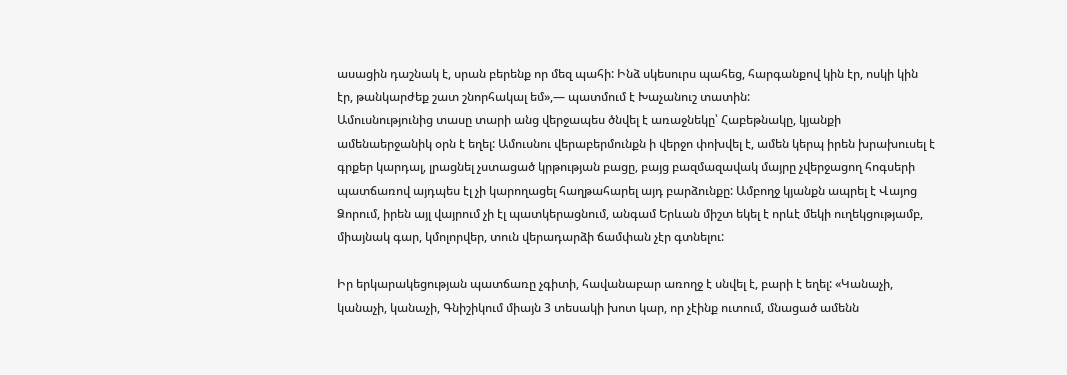ասացին դաշնակ է, սրան բերենք որ մեզ պահի: Ինձ սկեսուրս պահեց, հարգանքով կին էր, ոսկի կին էր, թանկարժեք շատ շնորհակալ եմ»,— պատմում է Խաչանուշ տատին:
Ամուսնությունից տասը տարի անց վերջապես ծնվել է առաջնեկը՝ Հաբեթնակը, կյանքի ամենաերջանիկ օրն է եղել: Ամուսնու վերաբերմունքն ի վերջո փոխվել է, ամեն կերպ իրեն խրախուսել է գրքեր կարդալ, լրացնել չստացած կրթության բացը, բայց բազմազավակ մայրը չվերջացող հոգսերի պատճառով այդպես էլ չի կարողացել հաղթահարել այդ բարձունքը: Ամբողջ կյանքն ապրել է Վայոց Ձորում, իրեն այլ վայրում չի էլ պատկերացնում, անգամ Երևան միշտ եկել է որևէ մեկի ուղեկցությամբ, միայնակ գար, կմոլորվեր, տուն վերադարձի ճամփան չէր գտնելու:

Իր երկարակեցության պատճառը չգիտի, հավանաբար առողջ է սնվել է, բարի է եղել: «Կանաչի, կանաչի, կանաչի, Գնիշիկում միայն 3 տեսակի խոտ կար, որ չէինք ուտում, մնացած ամենն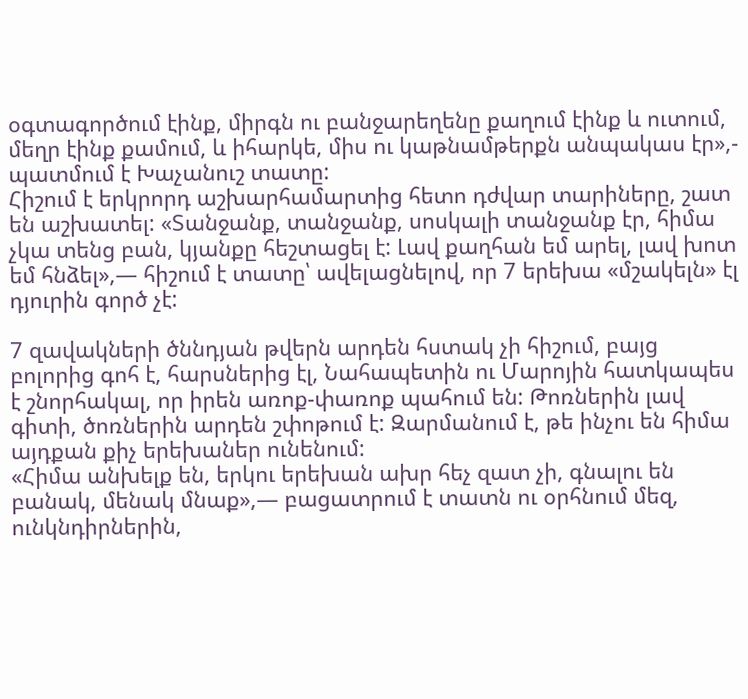օգտագործում էինք, միրգն ու բանջարեղենը քաղում էինք և ուտում, մեղր էինք քամում, և իհարկե, միս ու կաթնամթերքն անպակաս էր»,- պատմում է Խաչանուշ տատը:
Հիշում է երկրորդ աշխարհամարտից հետո դժվար տարիները, շատ են աշխատել: «Տանջանք, տանջանք, սոսկալի տանջանք էր, հիմա չկա տենց բան, կյանքը հեշտացել է: Լավ քաղհան եմ արել, լավ խոտ եմ հնձել»,— հիշում է տատը՝ ավելացնելով, որ 7 երեխա «մշակելն» էլ դյուրին գործ չէ:

7 զավակների ծննդյան թվերն արդեն հստակ չի հիշում, բայց բոլորից գոհ է, հարսներից էլ, Նահապետին ու Մարոյին հատկապես է շնորհակալ, որ իրեն առոք-փառոք պահում են: Թոռներին լավ գիտի, ծոռներին արդեն շփոթում է: Զարմանում է, թե ինչու են հիմա այդքան քիչ երեխաներ ունենում:
«Հիմա անխելք են, երկու երեխան ախր հեչ զատ չի, գնալու են բանակ, մենակ մնաք»,— բացատրում է տատն ու օրհնում մեզ, ունկնդիրներին,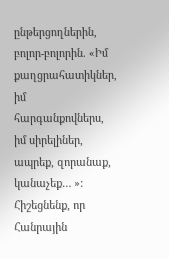ընթերցողներին, բոլոր-բոլորին. «Իմ քաղցրահատիկներ, իմ հարգանքովներս, իմ սիրելիներ, ապրեք, զորանաք, կանաչեք… »:
Հիշեցնենք, որ Հանրային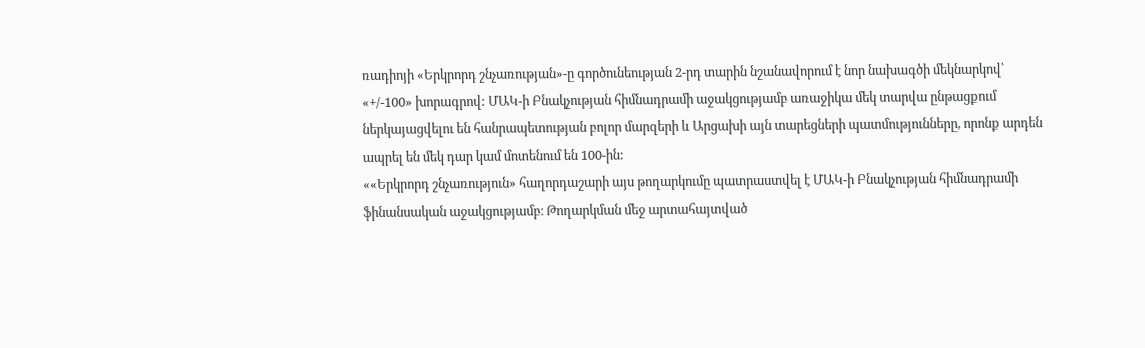ռադիոյի «Երկրորդ շնչառության»-ը գործունեության 2-րդ տարին նշանավորում է նոր նախագծի մեկնարկով՝ «+/-100» խորագրով: ՄԱԿ-ի Բնակչության հիմնադրամի աջակցությամբ առաջիկա մեկ տարվա ընթացքում ներկայացվելու են հանրապետության բոլոր մարզերի և Արցախի այն տարեցների պատմությունները, որոնք արդեն ապրել են մեկ դար կամ մոտենում են 100-ին:
««Երկրորդ շնչառություն» հաղորդաշարի այս թողարկումը պատրաստվել է ՄԱԿ-ի Բնակչության հիմնադրամի ֆինանսական աջակցությամբ։ Թողարկման մեջ արտահայտված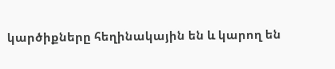կարծիքները հեղինակային են և կարող են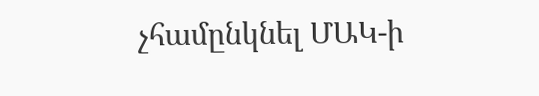չհամընկնել ՄԱԿ-ի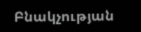Բնակչության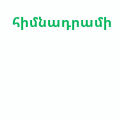հիմնադրամի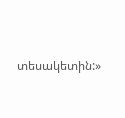տեսակետին:»